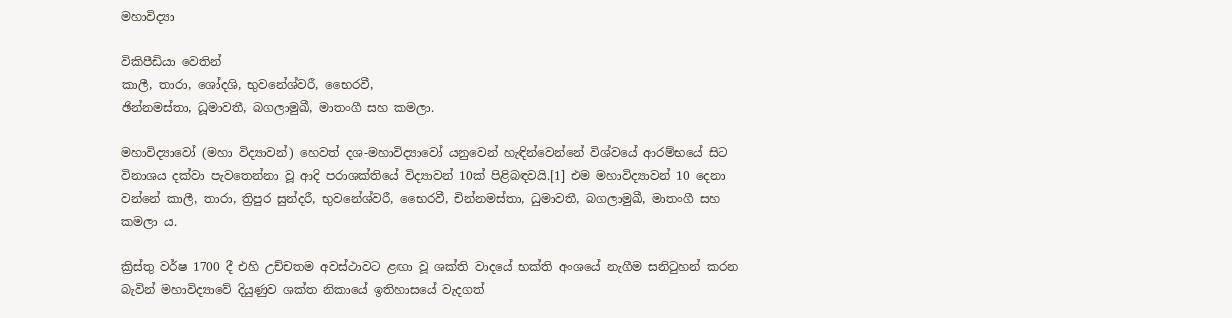මහාවිද්‍යා

විකිපීඩියා වෙතින්
කාලී, තාරා, ශෝදශි, භුවනේශ්වරී, භෛරවී,
ඡින්නමස්තා, ධූමාවතී, බගලාමුඛී, මාතංගී සහ කමලා.

මහාවිද්‍යාවෝ (මහා විද්‍යාවන්) හෙවත් දශ-මහාවිද්‍යාවෝ යනුවෙන් හැඳින්වෙන්නේ විශ්වයේ ආරම්භයේ සිට විනාශය දක්වා පැවතෙන්නා වූ ආදි පරාශක්තියේ විද්‍යාවන් 10ක් පිළිබඳවයි.[1] එම මහාවිද්‍යාවන් 10 දෙනා වන්නේ කාලී, තාරා, ත්‍රිපුර සුන්දරී, භුවනේශ්වරී, භෛරවී, චින්නමස්තා, ධුමාවතී, බගලාමුඛී, මාතංගී සහ කමලා ය.

ක්‍රිස්තු වර්ෂ 1700 දී එහි උච්චතම අවස්ථාවට ළඟා වූ ශක්ති වාදයේ භක්ති අංශයේ නැගීම සනිටුහන් කරන බැවින් මහාවිද්‍යාවේ දියුණුව ශක්ත නිකායේ ඉතිහාසයේ වැදගත්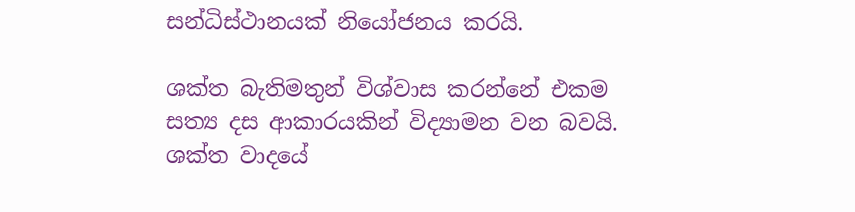සන්ධිස්ථානයක් නියෝජනය කරයි.

ශක්ත බැතිමතුන් විශ්වාස කරන්නේ එකම සත්‍ය දස ආකාරයකින් විද්‍යාමන වන බවයි. ශක්ත වාදයේ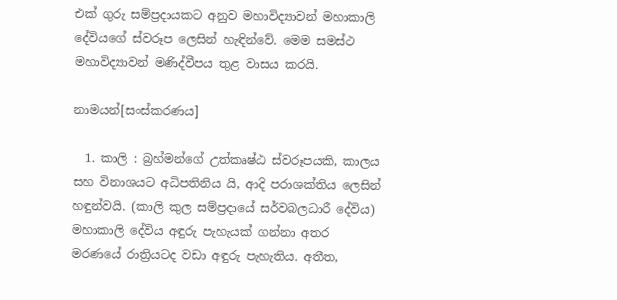එක් ගුරු සම්ප්‍රදායකට අනුව මහාවිද්‍යාවන් මහාකාලි දේවියගේ ස්වරූප ලෙසින් හැඳින්වේ. මෙම සමස්ථ මහාවිද්‍යාවන් මණිද්වීපය තුළ වාසය කරයි.

නාමයන්[සංස්කරණය]

  1. කාලි : බ්‍රහ්මන්ගේ උත්කෘෂ්ඨ ස්වරූපයකි, කාලය සහ විනාශයට අධිපතිනිය යි, ආදි පරාශක්තිය ලෙසින් හඳුන්වයි. (කාලි කුල සම්ප්‍රදායේ සර්වබලධාරී දේවිය) මහාකාලි දේවිය අඳුරු පැහැයක් ගන්නා අතර මරණයේ රාත්‍රියටද වඩා අඳුරු පැහැතිය. අතීත,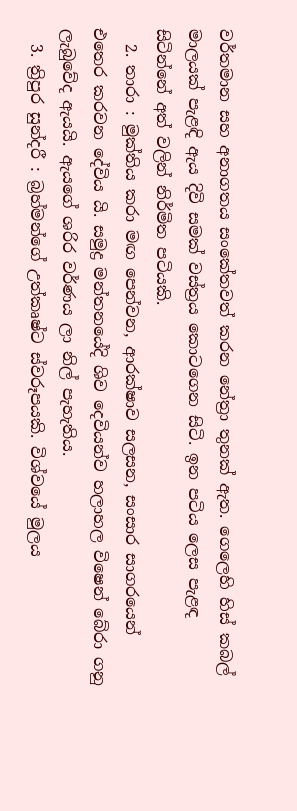වර්තමාන සහ අනාගතය සංකේතවත් කරන නේත්‍රා තුනක් ඇත. ගෙලෙහි හිස් කබල් මාලයක් පැළඳි ඇය දිවි සමක් වස්ත්‍රය කොටගෙන සිටි. ඉන පටිය ලෙස පැළඳ සිටින්නේ අත් වලින් නිර්මිත පටියකි.
  2. තාරා : මුක්තිය කරා මඟ පෙන්වන, ආරක්ෂාව සලසන, සංසාර සාගරයෙන් එතෙර කරවන දේවිය යි. සමුද්‍ර මන්තනයේදි ශිව දෙවියන්ව හලාහල විෂෙන් බේරා ගනු ලැබුවේද ඇයයි. ඇයගේ ශරිර වර්ණය ලා නිල් පැහැතිය.
  3. ත්‍රිපුර සුන්දරී : බ්‍රහ්මන්ගේ උත්කෘෂ්ට ස්වරූපයකි. විශ්වයේ මුලය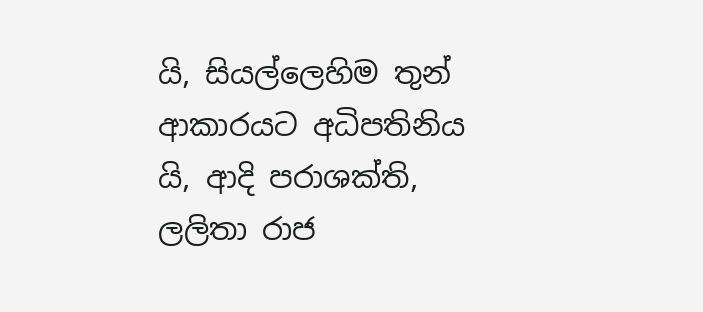යි, සියල්ලෙහිම තුන් ආකාරයට අධිපතිනිය යි, ආදි පරාශක්ති, ලලිතා රාජ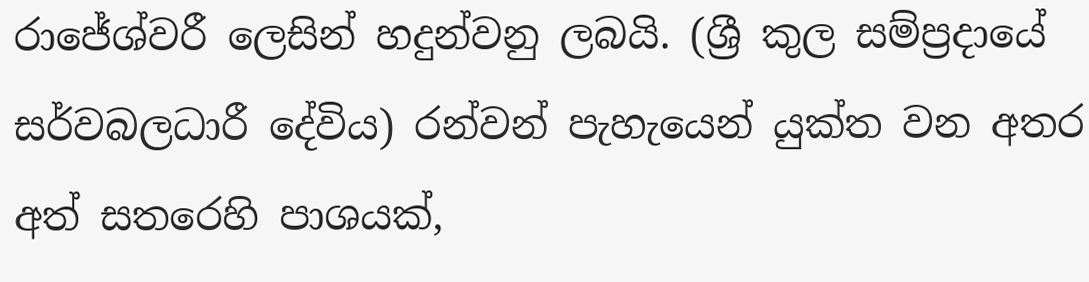රාජේශ්වරී ලෙසින් හදුන්වනු ලබයි. (ශ්‍රී කුල සම්ප්‍රදායේ සර්වබලධාරී දේවිය) රන්වන් පැහැයෙන් යුක්ත වන අතර අත් සතරෙහි පාශයක්,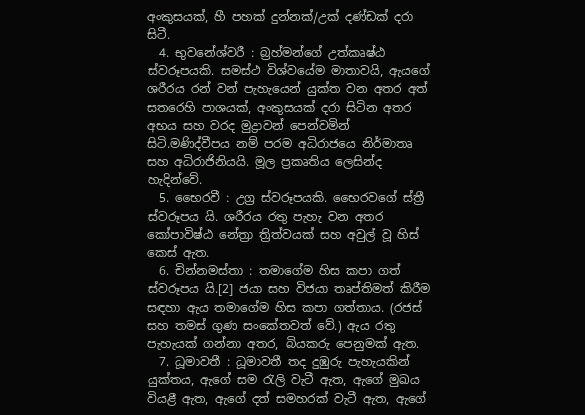අංකුසයක්, හී පහක් දුන්නක්/උක් දණ්ඩක් දරා සිටී.
  4. භුවනේශ්වරී : බ්‍රහ්මන්ගේ උත්කෘෂ්ඨ ස්වරූපයකි. සමස්ථ විශ්වයේම මාතාවයි, ඇයගේ ශරීරය රන් වන් පැහැයෙන් යුක්ත වන අතර අත් සතරෙහි පාශයක්, අංකුසයක් දරා සිටින අතර අභය සහ වරද මුද්‍රාවන් පෙන්වමින් සිටි.මණිද්වීපය නම් පරම අධිරාජයෙ නිර්මාතෘ සහ අධිරාජිනියයි. මූල ප්‍රකෘතිය ලෙසින්ද හැදින්වේ.
  5. භෛරවී : උග්‍ර ස්වරූපයකි. භෛරවගේ ස්ත්‍රී ස්වරූපය යි. ශරීරය රතු පැහැ වන අතර කෝපාවිෂ්ඨ නේත්‍රා ත්‍රිත්වයක් සහ අවුල් වූ හිස් කෙස් ඇත.
  6. චින්නමස්තා : තමාගේම හිස කපා ගත් ස්වරූපය යි.[2] ජයා සහ විජයා තෘප්තිමත් කිරීම සඳහා ඇය තමාගේම හිස කපා ගත්තාය. (රජස් සහ තමස් ගුණ සංකේතවත් වේ.) ඇය රතු පැහැයක් ගන්නා අතර, බියකරු පෙනුමක් ඇත.
  7. ධූමාවතී : ධූමාවතී තද දුඹුරු පැහැයකින් යුක්තය, ඇගේ සම රැලි වැටී ඇත, ඇගේ මුඛය වියළී ඇත, ඇගේ දත් සමහරක් වැටී ඇත, ඇගේ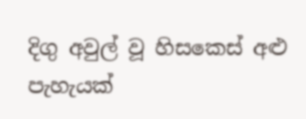දිගු අවුල් වූ හිසකෙස් අළු පැහැයක්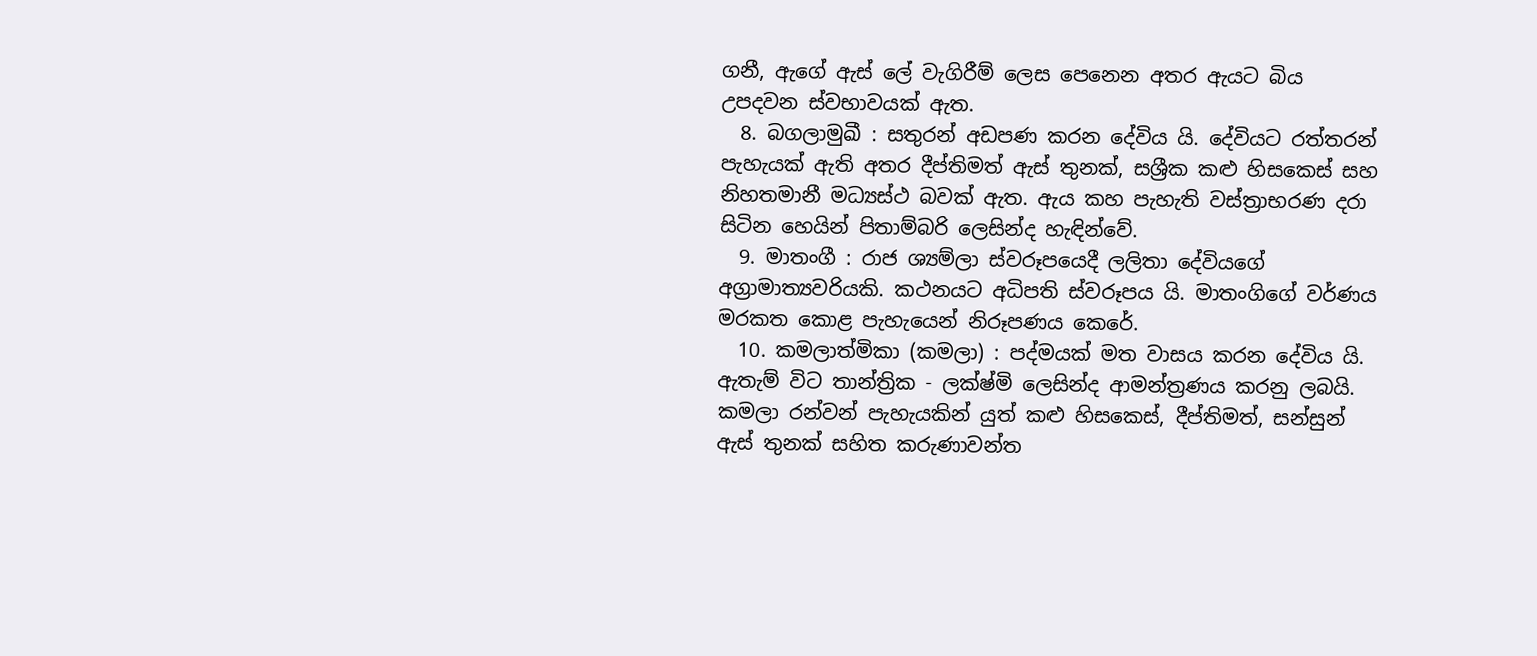ගනී, ඇගේ ඇස් ලේ වැගිරීම් ලෙස පෙනෙන අතර ඇයට බිය උපදවන ස්වභාවයක් ඇත.
  8. බගලාමුඛී : සතුරන් අඩපණ කරන දේවිය යි. දේවියට රත්තරන් පැහැයක් ඇති අතර දීප්තිමත් ඇස් තුනක්, සශ්‍රීක කළු හිසකෙස් සහ නිහතමානී මධ්‍යස්ථ බවක් ඇත. ඇය කහ පැහැති වස්ත්‍රාභරණ දරා සිටින හෙයින් පිතාම්බරි ලෙසින්ද හැඳින්වේ.
  9. මාතංගී : රාජ ශ්‍යම්ලා ස්වරූපයෙදී ලලිතා දේවියගේ අග්‍රාමාත්‍යවරියකි. කථනයට අධිපති ස්වරූපය යි. මාතංගිගේ වර්ණය මරකත කොළ පැහැයෙන් නිරූපණය කෙරේ.
  10. කමලාත්මිකා (කමලා) : පද්මයක් මත වාසය කරන දේවිය යි. ඇතැම් විට තාන්ත්‍රික - ලක්ෂ්මි ලෙසින්ද ආමන්ත්‍රණය කරනු ලබයි. කමලා රන්වන් පැහැයකින් යුත් කළු හිසකෙස්, දීප්තිමත්, සන්සුන් ඇස් තුනක් සහිත කරුණාවන්ත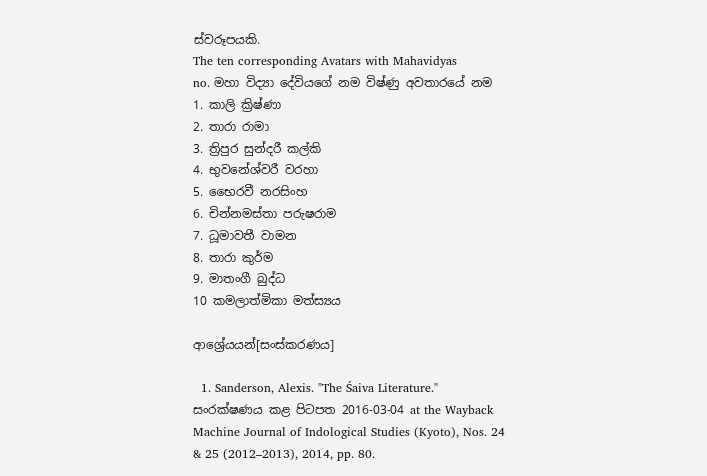ස්වරූපයකි.
The ten corresponding Avatars with Mahavidyas
no. මහා විද්‍යා දේවියගේ නම විෂ්ණු අවතාරයේ නම
1. කාලි ක්‍රිෂ්ණා
2. තාරා රාමා
3. ත්‍රිපුර සුන්දරී කල්කි
4. භුවනේශ්වරී වරහා
5. භෛරවී නරසිංහ
6. චින්නමස්තා පරුෂරාම
7. ධූමාවතී වාමන
8. තාරා කුර්ම
9. මාතංගී බුද්ධ
10 කමලාත්මිකා මත්ස්‍යය

ආශ්‍රේයයන්[සංස්කරණය]

  1. Sanderson, Alexis. "The Śaiva Literature." සංරක්ෂණය කළ පිටපත 2016-03-04 at the Wayback Machine Journal of Indological Studies (Kyoto), Nos. 24 & 25 (2012–2013), 2014, pp. 80.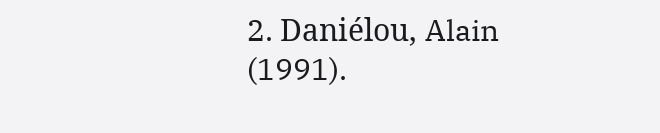2. Daniélou, Alain (1991).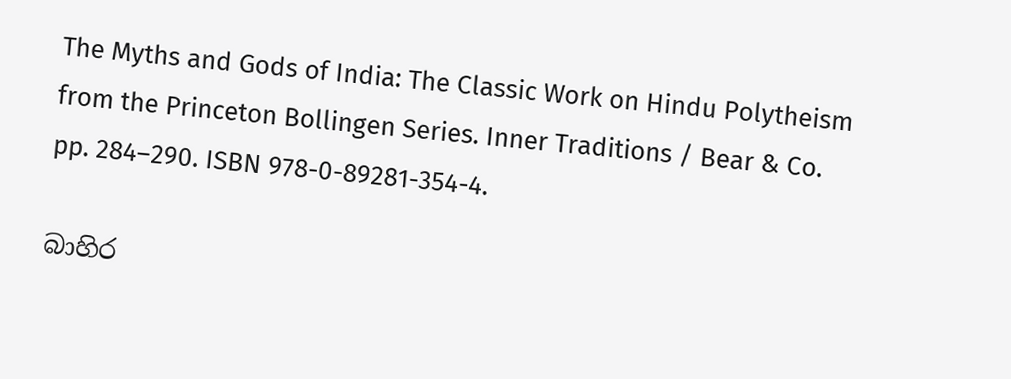The Myths and Gods of India: The Classic Work on Hindu Polytheism from the Princeton Bollingen Series. Inner Traditions / Bear & Co. pp. 284–290. ISBN 978-0-89281-354-4.

බාහිර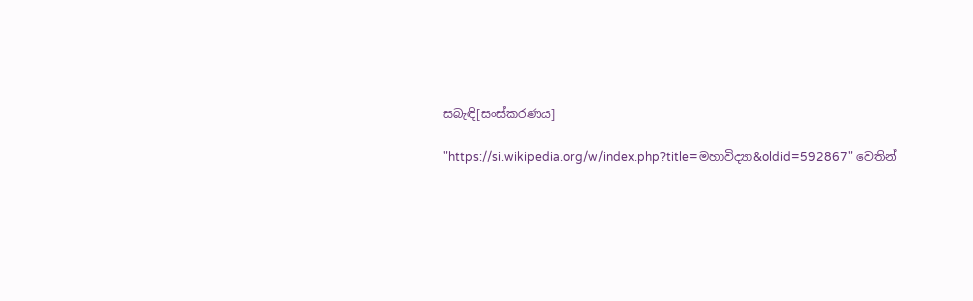සබැඳි[සංස්කරණය]

"https://si.wikipedia.org/w/index.php?title=මහාවිද්‍යා&oldid=592867" වෙතින්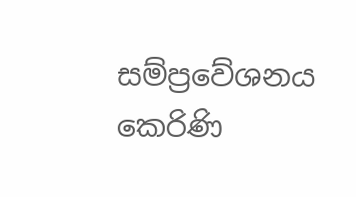සම්ප්‍රවේශනය කෙරිණි